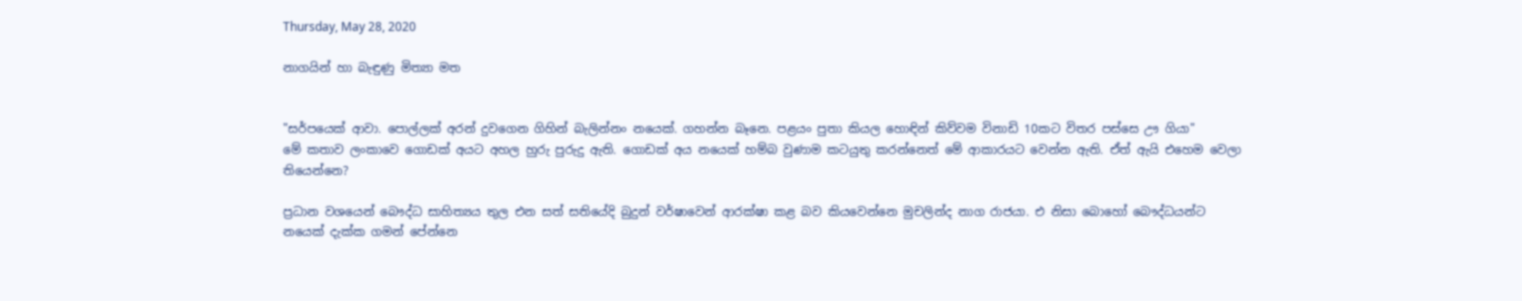Thursday, May 28, 2020

නාගයින් හා බැඳුණු මිත්‍යා මත


"සර්පයෙක් ආවා. පොල්ලක් අරන් දුවගෙන ගිහින් බැලින්නං නයෙක්. ගහන්න බෑනෙ. පළයං පුතා කියල හොඳින් කිව්වම විනාඩි 10කට විතර පස්සෙ ඌ ගියා"
මේ කතාව ලංකාවෙ ගොඩක් අයට අහල හුරු පුරුදු ඇති. ගොඩක් අය නයෙක් හම්බ වුණාම කටයුතු කරන්නෙත් මේ ආකාරයට වෙන්න ඇති. ඒත් ඇයි එහෙම වෙලා තියෙන්නෙ?

ප්‍රධාන වශයෙන් බෞද්ධ සාහිත්‍යය තුල එන සත් සතියේදි බුදුන් වර්ෂාවෙන් ආරක්ෂා කළ බව කියවෙන්නෙ මුචලින්ද නාග රාජයා. එ නිසා බොහෝ බෞද්ධයන්ට නයෙක් දැක්ක ගමන් පේන්නෙ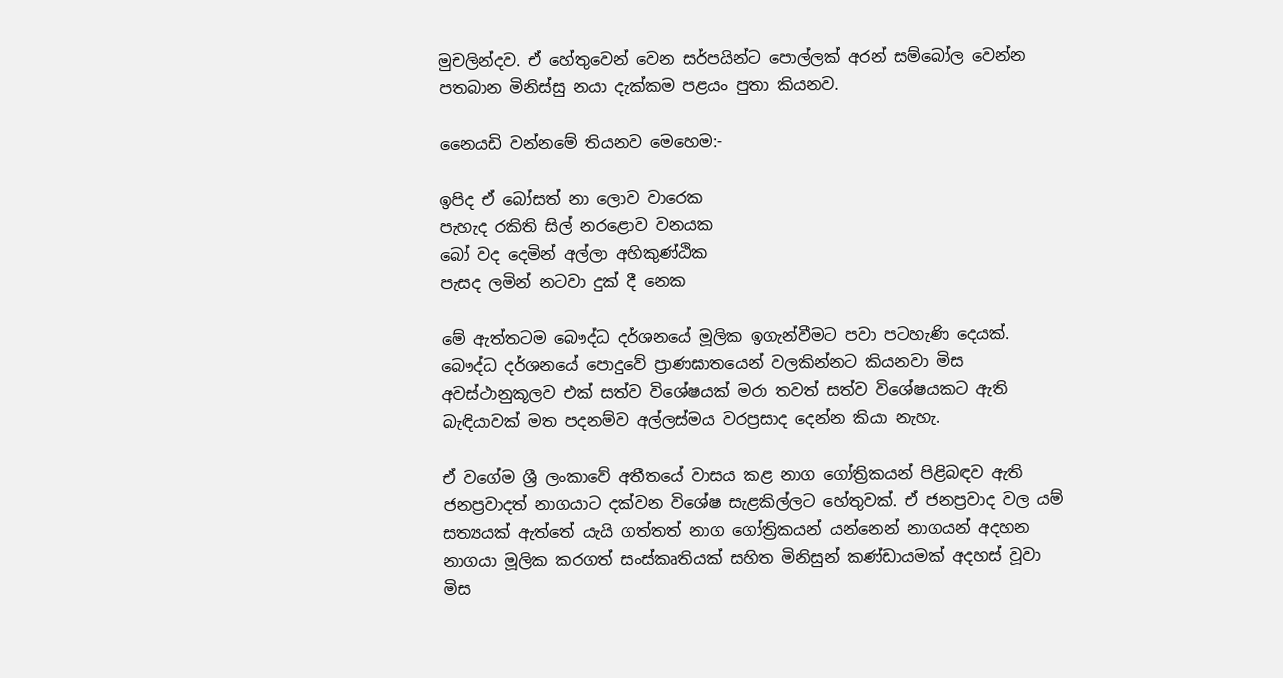මුචලින්දව. ඒ හේතුවෙන් වෙන සර්පයින්ට පොල්ලක් අරන් සම්බෝල වෙන්න පතබාන මිනිස්සු නයා දැක්කම පළයං පුතා කියනව.

නෛයඩි වන්නමේ තියනව මෙහෙම:-

ඉපිද ඒ බෝසත් නා ලොව වාරෙක
පැහැද රකිති සිල් නරළොව වනයක
බෝ වද දෙමින් අල්ලා අහිකුණ්ඨික
පැසද ලමින් නටවා දුක් දී නෙක

මේ ඇත්තටම බෞද්ධ දර්ශනයේ මූලික ඉගැන්වීමට පවා පටහැණි දෙයක්. බෞද්ධ දර්ශනයේ පොදුවේ ප්‍රාණඝාතයෙන් වලකින්නට කියනවා මිස අවස්ථානුකූලව එක් සත්ව විශේෂයක් මරා තවත් සත්ව විශේෂයකට ඇති බැඳියාවක් මත පදනම්ව අල්ලස්මය වරප්‍රසාද දෙන්න කියා නැහැ.

ඒ වගේම ශ්‍රී ලංකාවේ අතීතයේ වාසය කළ නාග ගෝත්‍රිකයන් පිළිබඳව ඇති ජනප්‍රවාදත් නාගයාට දක්වන විශේෂ සැළකිල්ලට හේතුවක්. ඒ ජනප්‍රවාද වල යම් සත්‍යයක් ඇත්තේ යැයි ගත්තත් නාග ගෝත්‍රිකයන් යන්නෙන් නාගයන් අදහන නාගයා මූලික කරගත් සංස්කෘතියක් සහිත මිනිසුන් කණ්ඩායමක් අදහස් වූවා මිස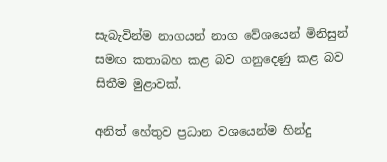සැබැවින්ම නාගයන් නාග වේශයෙන් මිනිසුන් සමඟ කතාබහ කළ බව ගනුදෙණු කළ බව සිතීම මුළාවක්.

අනිත් හේතුව ප්‍රධාන වශයෙන්ම හින්දු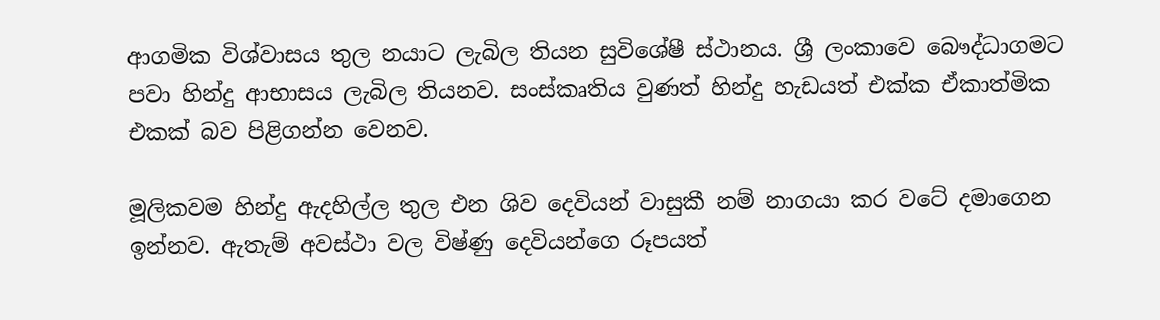ආගමික විශ්වාසය තුල නයාට ලැබිල තියන සුවිශේෂී ස්ථානය. ශ්‍රී ලංකාවෙ බෞද්ධාගමට පවා හින්දු ආභාසය ලැබිල තියනව. සංස්කෘතිය වුණත් හින්දු හැඩයත් එක්ක ඒකාත්මික එකක් බව පිළිගන්න වෙනව.

මූලිකවම හින්දු ඇදහිල්ල තුල එන ශිව දෙවියන් වාසුකී නම් නාගයා කර වටේ දමාගෙන ඉන්නව. ඇතැම් අවස්ථා වල විෂ්ණු දෙවියන්ගෙ රූපයත්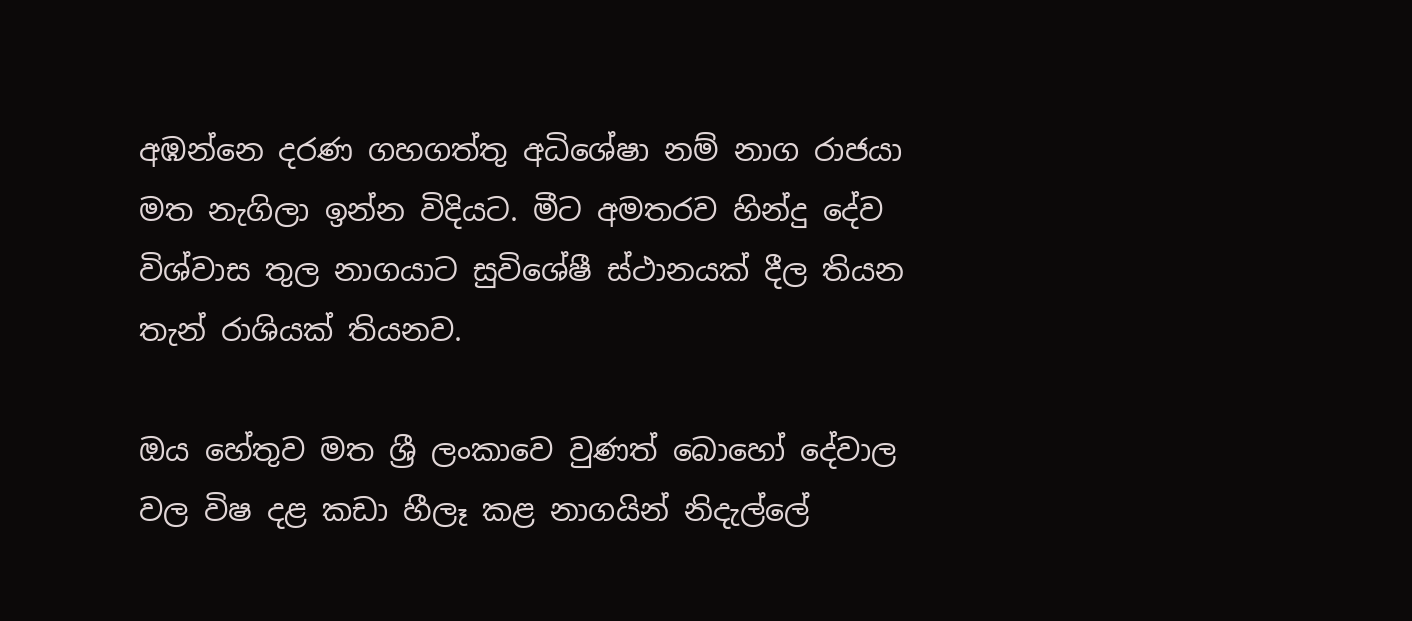අඹන්නෙ දරණ ගහගත්තු අධිශේෂා නම් නාග රාජයා මත නැගිලා ඉන්න විදියට. මීට අමතරව හින්දු දේව විශ්වාස තුල නාගයාට සුවිශේෂී ස්ථානයක් දීල තියන තැන් රාශියක් තියනව.

ඔය හේතුව මත ශ්‍රී ලංකාවෙ වුණත් බොහෝ දේවාල වල විෂ දළ කඩා හීලෑ කළ නාගයින් නිදැල්ලේ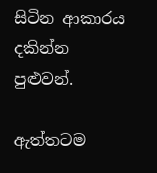සිටින ආකාරය දකින්න පුළුවන්.

ඇත්තටම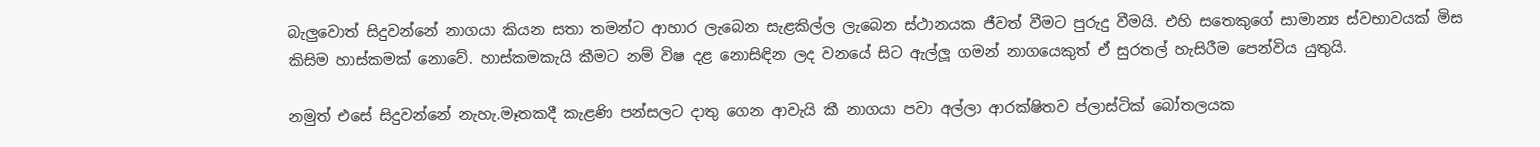බැලුවොත් සිදුවන්නේ නාගයා කියන සතා තමන්ට ආහාර ලැබෙන සැළකිල්ල ලැබෙන ස්ථානයක ජීවත් වීමට පුරුදු වීමයි. එහි සතෙකුගේ සාමාන්‍ය ස්වභාවයක් මිස කිසිම හාස්කමක් නොවේ. හාස්කමකැයි කීමට නම් විෂ දළ නොසිඳින ලද වනයේ සිට ඇල්ලූ ගමන් නාගයෙකුත් ඒ සුරතල් හැසිරීම පෙන්විය යුතුයි.

නමුත් එසේ සිදුවන්නේ නැහැ.මෑතකදී කැළණි පන්සලට දාතු ගෙන ආවැයි කී නාගයා පවා අල්ලා ආරක්ෂිතව ප්ලාස්ටික් බෝතලයක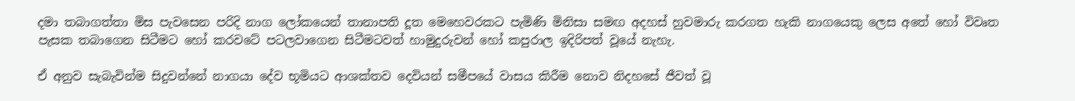දමා තබාගත්තා මිස පැවසෙන පරිදි නාග ලෝකයෙන් තානාපති දූත මෙහෙවරකට පැමිණි මිනිසා සමඟ අදහස් හුවමාරු කරගත හැකි නාගයෙකු ලෙස අතේ හෝ විවෘත පැසක තබාගෙන සිටීමට හෝ කරවටේ පටලවාගෙන සිටීමටවත් හාමුදුරුවන් හෝ කපුරාල ඉදිරිපත් වූයේ නැහැ.

ඒ අනුව සැබැවින්ම සිදුවන්නේ නාගයා දේව භූමියට ආශක්තව දෙවියන් සමීපයේ වාසය කිරීම නොව නිදහසේ ජීවත් වූ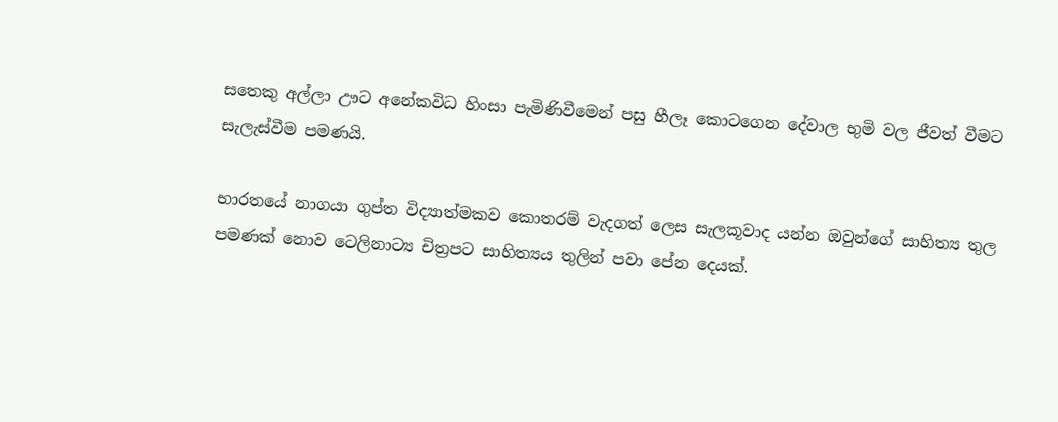සතෙකු අල්ලා ඌට අනේකවිධ හිංසා පැමිණිවීමෙන් පසු හීලෑ කොටගෙන දේවාල භුමි වල ජීවත් වීමට සැලැස්වීම පමණයි.

භාරතයේ නාගයා ගුප්ත විද්‍යාත්මකව කොතරම් වැදගත් ලෙස සැලකූවාද යන්න ඔවුන්ගේ සාහිත්‍ය තුල පමණක් නොව ටෙලිනාට්‍ය චිත්‍රපට සාහිත්‍යය තුලින් පවා පේන දෙයක්.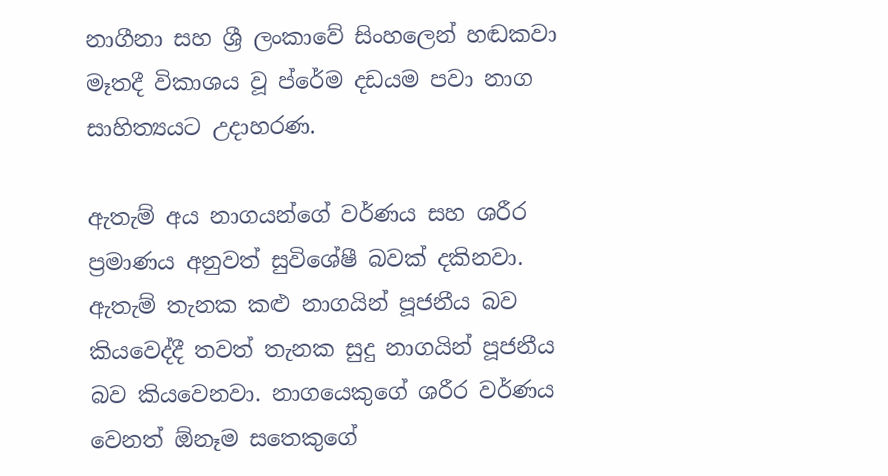නාගීනා සහ ශ්‍රී ලංකාවේ සිංහලෙන් හඬකවා මෑතදී විකාශය වූ ප්රේම දඩයම පවා නාග සාහිත්‍යයට උදාහරණ.

ඇතැම් අය නාගයන්ගේ වර්ණය සහ ශරීර ප්‍රමාණය අනුවත් සුවිශේෂී බවක් දකිනවා. ඇතැම් තැනක කළු නාගයින් පූජනීය බව කියවෙද්දී තවත් තැනක සුදු නාගයින් පූජනීය බව කියවෙනවා. නාගයෙකුගේ ශරීර වර්ණය වෙනත් ඕනෑම සතෙකුගේ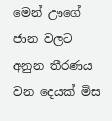මෙන් ඌගේ ජාන වලට අනුන තීරණය වන දෙයක් මිස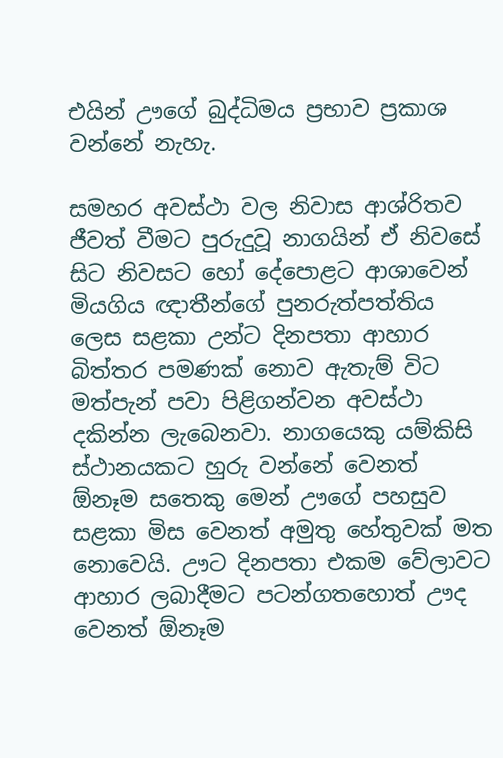එයින් ඌගේ බුද්ධිමය ප්‍රභාව ප්‍රකාශ වන්නේ නැහැ.

සමහර අවස්ථා වල නිවාස ආශ්රිතව ජීවත් වීමට පුරුදුවූ නාගයින් ඒ නිවසේ සිට නිවසට හෝ දේපොළට ආශාවෙන් මියගිය ඥාතීන්ගේ පුනරුත්පත්තිය ලෙස සළකා උන්ට දිනපතා ආහාර බිත්තර පමණක් නොව ඇතැම් විට මත්පැන් පවා පිළිගන්වන අවස්ථා දකින්න ලැබෙනවා. නාගයෙකු යම්කිසි ස්ථානයකට හුරු වන්නේ වෙනත් ඕනෑම සතෙකු මෙන් ඌගේ පහසුව සළකා මිස වෙනත් අමුතු හේතුවක් මත නොවෙයි. ඌට දිනපතා එකම වේලාවට ආහාර ලබාදීමට පටන්ගතහොත් ඌද වෙනත් ඕනෑම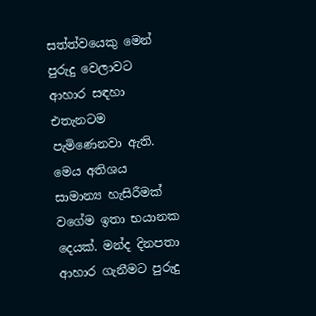සත්ත්වයෙකු මෙන් පුරුදු වෙලාවට ආහාර සඳහා එතැනටම පැමිණෙනවා ඇති. මෙය අතිශය සාමාන්‍ය හැසිරීමක් වගේම ඉතා භයානක දෙයක්. මන්ද දිනපතා ආහාර ගැනීමට පුරුදු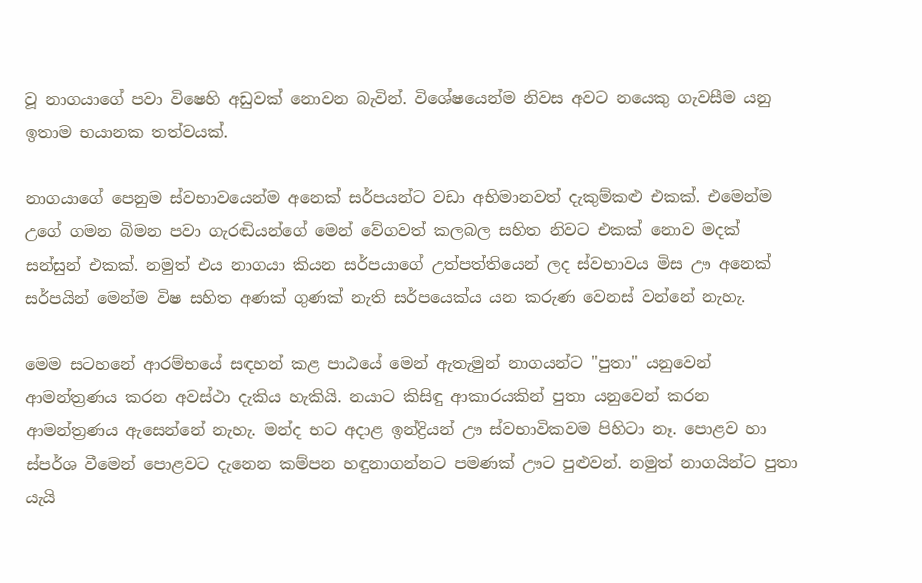වූ නාගයාගේ පවා විෂෙහි අඩුවක් නොවන බැවින්. විශේෂයෙන්ම නිවස අවට නයෙකු ගැවසීම යනු ඉතාම භයානක තත්වයක්.

නාගයාගේ පෙනුම ස්වභාවයෙන්ම අනෙක් සර්පයන්ට වඩා අභිමානවත් දැකුම්කළු එකක්. එමෙන්ම උගේ ගමන බිමන පවා ගැරඬියන්ගේ මෙන් වේගවත් කලබල සහිත නිවට එකක් නොව මදක් සන්සුන් එකක්. නමුත් එය නාගයා කියන සර්පයාගේ උත්පත්තියෙන් ලද ස්වභාවය මිස ඌ අනෙක් සර්පයින් මෙන්ම විෂ සහිත අණක් ගුණක් නැති සර්පයෙක්ය යන කරුණ වෙනස් වන්නේ නැහැ.

මෙම සටහනේ ආරම්භයේ සඳහන් කළ පාඨයේ මෙන් ඇතැමුන් නාගයන්ට "පුතා" යනුවෙන් ආමන්ත්‍රණය කරන අවස්ථා දැකිය හැකියි. නයාට කිසිඳු ආකාරයකින් පුතා යනුවෙන් කරන ආමන්ත්‍රණය ඇසෙන්නේ නැහැ. මන්ද භට අදාළ ඉන්ද්‍රියන් ඌ ස්වභාවිකවම පිහිටා නෑ. පොළව හා ස්පර්ශ වීමෙන් පොළවට දැනෙන කම්පන හඳුනාගන්නට පමණක් ඌට පුළුවන්. නමුත් නාගයින්ට පුතා යැයි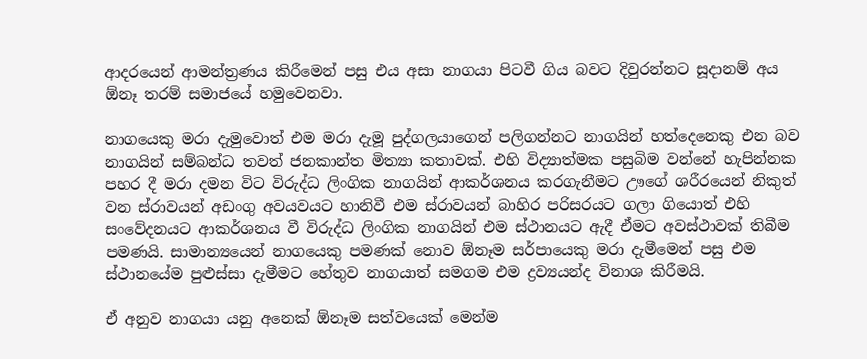ආදරයෙන් ආමන්ත්‍රණය කිරීමෙන් පසු එය අසා නාගයා පිටවී ගිය බවට දිවුරන්නට සූදානම් අය ඕනෑ තරම් සමාජයේ හමුවෙනවා.

නාගයෙකු මරා දැමුවොත් එම මරා දැමූ පුද්ගලයාගෙන් පලිගන්නට නාගයින් හත්දෙනෙකු එන බව නාගයින් සම්බන්ධ තවත් ජනකාන්ත මිත්‍යා කතාවක්. එහි විද්‍යාත්මක පසුබිම වන්නේ හැපින්නක පහර දී මරා දමන විට විරුද්ධ ලිංගික නාගයින් ආකර්ශනය කරගැනීමට ඌගේ ශරීරයෙන් නිකුත් වන ස්රාවයන් අඩංගු අවයවයට හානිවී එම ස්රාවයන් බාහිර පරිසරයට ගලා ගියොත් එහි සංවේදනයට ආකර්ශනය වී විරුද්ධ ලිංගික නාගයින් එම ස්ථානයට ඇදී ඒමට අවස්ථාවක් තිබීම පමණයි. සාමාන්‍යයෙන් නාගයෙකු පමණක් නොව ඕනෑම සර්පායෙකු මරා දැමීමෙන් පසු එම ස්ථානයේම පුළුස්සා දැමීමට හේතුව නාගයාත් සමගම එම ද්‍රව්‍යයන්ද විනාශ කිරීමයි.

ඒ අනුව නාගයා යනු අනෙක් ඕනෑම සත්වයෙක් මෙන්ම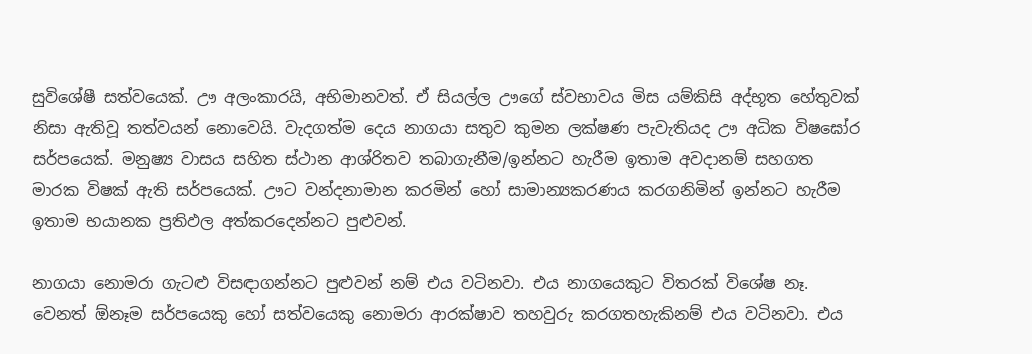සුවිශේෂී සත්වයෙක්. ඌ අලංකාරයි, අභිමානවත්. ඒ සියල්ල ඌගේ ස්වභාවය මිස යම්කිසි අද්භූත හේතුවක් නිසා ඇතිවූ තත්වයන් නොවෙයි. වැදගත්ම දෙය නාගයා සතුව කුමන ලක්ෂණ පැවැතියද ඌ අධික විෂඝෝර සර්පයෙක්. මනුෂ්‍ය වාසය සහිත ස්ථාන ආශ්රිතව තබාගැනීම/ඉන්නට හැරීම ඉතාම අවදානම් සහගත මාරක විෂක් ඇති සර්පයෙක්. ඌට වන්දනාමාන කරමින් හෝ සාමාන්‍යකරණය කරගනිමින් ඉන්නට හැරීම ඉතාම භයානක ප්‍රතිඵල අත්කරදෙන්නට පුළුවන්.

නාගයා නොමරා ගැටළු විසඳාගන්නට පුළුවන් නම් එය වටිනවා. එය නාගයෙකුට විතරක් විශේෂ නෑ. වෙනත් ඕනෑම සර්පයෙකු හෝ සත්වයෙකු නොමරා ආරක්ෂාව තහවුරු කරගතහැකිනම් එය වටිනවා. එය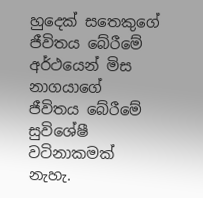හුදෙක් සතෙකුගේ ජීවිතය බේරීමේ අර්ථයෙන් මිස නාගයාගේ ජීවිතය බේරීමේ සුවිශේෂී වටිනාකමක් නැහැ.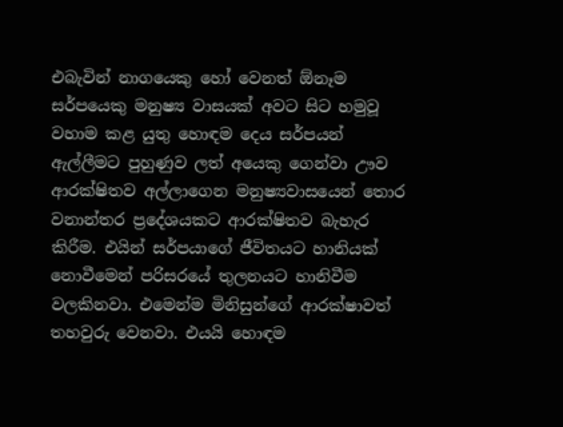එබැවින් නාගයෙකු හෝ වෙනත් ඕනෑම සර්පයෙකු මනුෂ්‍ය වාසයක් අවට සිට හමුවූ වහාම කළ යුතු හොඳම දෙය සර්පයන් ඇල්ලීමට පුහුණුව ලත් අයෙකු ගෙන්වා ඌව ආරක්ෂිතව අල්ලාගෙන මනුෂ්‍යවාසයෙන් තොර වනාන්තර ප්‍රදේශයකට ආරක්ෂිතව බැහැර කිරීම. එයින් සර්පයාගේ ජීවිතයට හානියක් නොවීමෙන් පරිසරයේ තුලනයට හානිවීම වලකිනවා. එමෙන්ම මිනිසුන්ගේ ආරක්ෂාවත් තහවුරු වෙනවා. එයයි හොඳම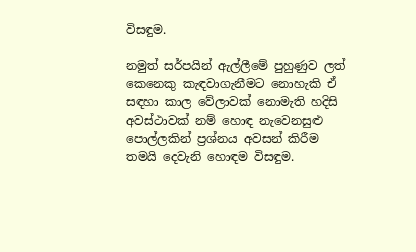විසඳුම.

නමුත් සර්පයින් ඇල්ලීමේ පුහුණුව ලත් කෙනෙකු කැඳවාගැනීමට නොහැකි ඒ සඳහා කාල වේලාවක් නොමැති හදිසි අවස්ථාවක් නම් හොඳ නැවෙනසුළු පොල්ලකින් ප්‍රශ්නය අවසන් කිරීම තමයි දෙවැනි හොඳම විසඳුම.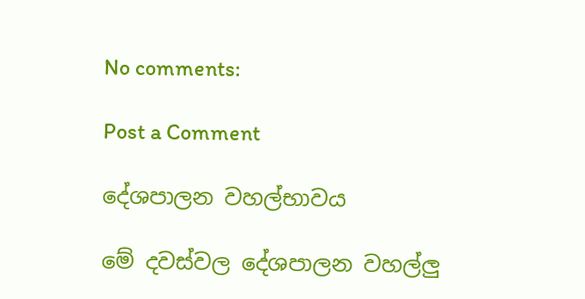No comments:

Post a Comment

දේශපාලන වහල්භාවය

මේ දවස්වල දේශපාලන වහල්ලු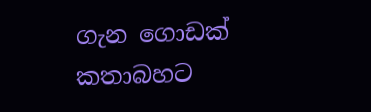ගැන ගොඩක් කතාබහට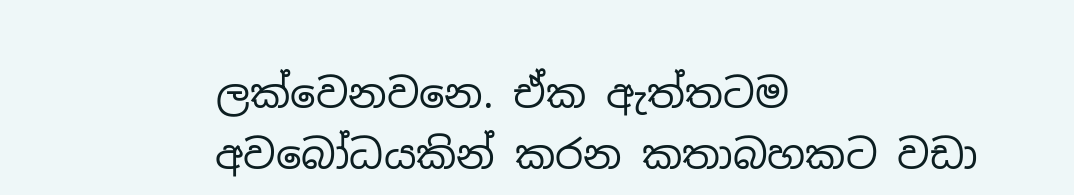ලක්වෙනවනෙ. ඒක ඇත්තටම අවබෝධයකින් කරන කතාබහකට වඩා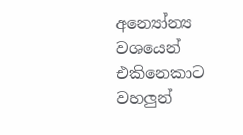අන්‍යෝන්‍ය වශයෙන් එකිනෙකාට වහලුන්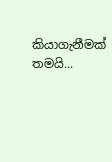කියාගැනීමක් තමයි...